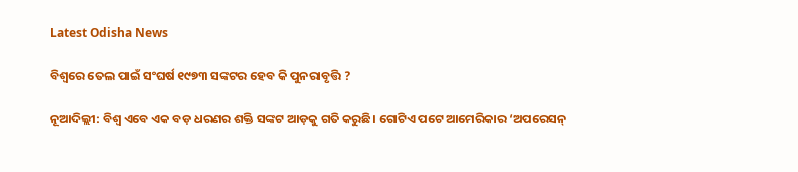Latest Odisha News

ବିଶ୍ୱରେ ତେଲ ପାଇଁ ସଂଘର୍ଷ ୧୯୭୩ ସଙ୍କଟର ହେବ କି ପୁନରାବୃତ୍ତି ?

ନୂଆଦିଲ୍ଲୀ: ବିଶ୍ୱ ଏବେ ଏକ ବଡ଼ ଧରଣର ଶକ୍ତି ସଙ୍କଟ ଆଡ଼କୁ ଗତି କରୁଛି। ଗୋଟିଏ ପଟେ ଆମେରିକାର ‘ଅପରେସନ୍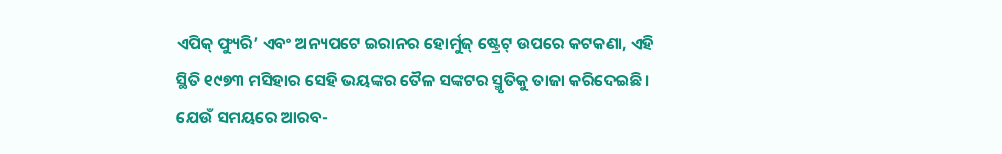ଏପିକ୍ ଫ୍ୟୁରି’ ଏବଂ ଅନ୍ୟପଟେ ଇରାନର ହୋର୍ମୁଜ୍ ଷ୍ଟ୍ରେଟ୍ ଉପରେ କଟକଣା, ଏହି ସ୍ଥିତି ୧୯୭୩ ମସିହାର ସେହି ଭୟଙ୍କର ତୈଳ ସଙ୍କଟର ସ୍ମୃତିକୁ ତାଜା କରିଦେଇଛି। ଯେଉଁ ସମୟରେ ଆରବ-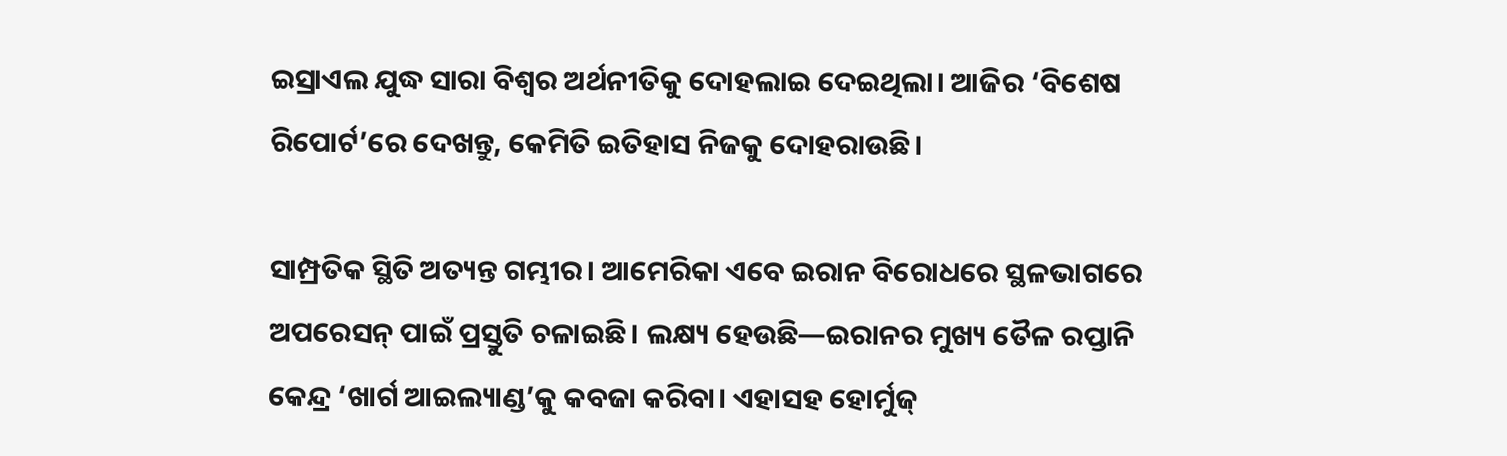ଇସ୍ରାଏଲ ଯୁଦ୍ଧ ସାରା ବିଶ୍ୱର ଅର୍ଥନୀତିକୁ ଦୋହଲାଇ ଦେଇଥିଲା। ଆଜିର ‘ବିଶେଷ ରିପୋର୍ଟ’ରେ ଦେଖନ୍ତୁ, କେମିତି ଇତିହାସ ନିଜକୁ ଦୋହରାଉଛି।

ସାମ୍ପ୍ରତିକ ସ୍ଥିତି ଅତ୍ୟନ୍ତ ଗମ୍ଭୀର। ଆମେରିକା ଏବେ ଇରାନ ବିରୋଧରେ ସ୍ଥଳଭାଗରେ ଅପରେସନ୍ ପାଇଁ ପ୍ରସ୍ତୁତି ଚଳାଇଛି। ଲକ୍ଷ୍ୟ ହେଉଛି—ଇରାନର ମୁଖ୍ୟ ତୈଳ ରପ୍ତାନି କେନ୍ଦ୍ର ‘ଖାର୍ଗ ଆଇଲ୍ୟାଣ୍ଡ’କୁ କବଜା କରିବା। ଏହାସହ ହୋର୍ମୁଜ୍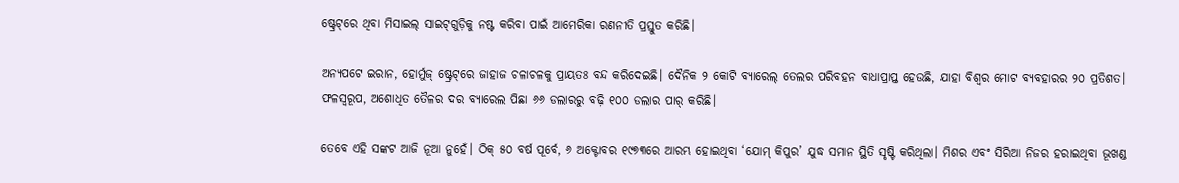ଷ୍ଟ୍ରେଟ୍‌ରେ ଥିବା ମିସାଇଲ୍ ସାଇଟ୍‌ଗୁଡ଼ିକୁ ନଷ୍ଟ କରିବା ପାଇଁ ଆମେରିକା ରଣନୀତି ପ୍ରସ୍ତୁତ କରିଛି।

ଅନ୍ୟପଟେ ଇରାନ, ହୋର୍ମୁଜ୍ ଷ୍ଟ୍ରେଟ୍‌ରେ ଜାହାଜ ଚଳାଚଳକୁ ପ୍ରାୟତଃ ବନ୍ଦ କରିଦେଇଛି। ଦୈନିକ ୨ କୋଟି ବ୍ୟାରେଲ୍ ତେଲର ପରିବହନ ବାଧାପ୍ରାପ୍ତ ହେଉଛି, ଯାହା ବିଶ୍ୱର ମୋଟ ବ୍ୟବହାରର ୨୦ ପ୍ରତିଶତ। ଫଳସ୍ୱରୂପ, ଅଶୋଧିତ ତୈଳର ଦର ବ୍ୟାରେଲ ପିଛା ୬୬ ଡଲାରରୁ ବଢ଼ି ୧୦୦ ଡଲାର ପାର୍ କରିଛି।

ତେବେ ଏହି ସଙ୍କଟ ଆଜି ନୂଆ ନୁହେଁ। ଠିକ୍ ୫୦ ବର୍ଷ ପୂର୍ବେ, ୬ ଅକ୍ଟୋବର ୧୯୭୩ରେ ଆରମ୍ଭ ହୋଇଥିବା ‘ଯୋମ୍ କିପୁର’ ଯୁଦ୍ଧ ସମାନ ସ୍ଥିତି ସୃଷ୍ଟି କରିଥିଲା। ମିଶର ଏବଂ ସିରିଆ ନିଜର ହରାଇଥିବା ଭୂଖଣ୍ଡ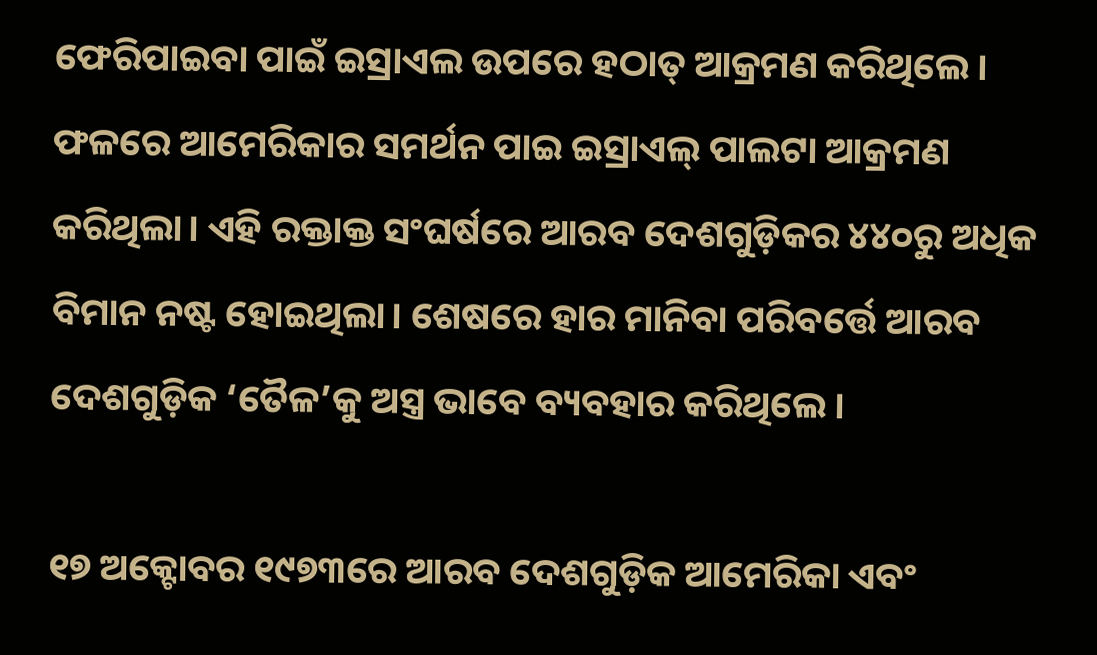ଫେରିପାଇବା ପାଇଁ ଇସ୍ରାଏଲ ଉପରେ ହଠାତ୍ ଆକ୍ରମଣ କରିଥିଲେ। ଫଳରେ ଆମେରିକାର ସମର୍ଥନ ପାଇ ଇସ୍ରାଏଲ୍ ପାଲଟା ଆକ୍ରମଣ କରିଥିଲା। ଏହି ରକ୍ତାକ୍ତ ସଂଘର୍ଷରେ ଆରବ ଦେଶଗୁଡ଼ିକର ୪୪୦ରୁ ଅଧିକ ବିମାନ ନଷ୍ଟ ହୋଇଥିଲା। ଶେଷରେ ହାର ମାନିବା ପରିବର୍ତ୍ତେ ଆରବ ଦେଶଗୁଡ଼ିକ ‘ତୈଳ’କୁ ଅସ୍ତ୍ର ଭାବେ ବ୍ୟବହାର କରିଥିଲେ।

୧୭ ଅକ୍ଟୋବର ୧୯୭୩ରେ ଆରବ ଦେଶଗୁଡ଼ିକ ଆମେରିକା ଏବଂ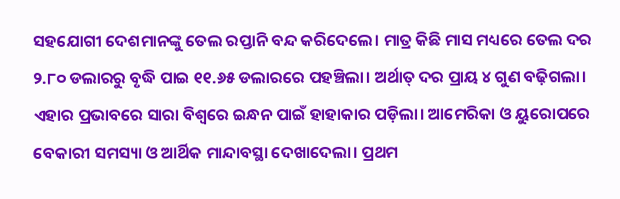ସହଯୋଗୀ ଦେଶମାନଙ୍କୁ ତେଲ ରପ୍ତାନି ବନ୍ଦ କରିଦେଲେ। ମାତ୍ର କିଛି ମାସ ମଧ୍ୟରେ ତେଲ ଦର ୨.୮୦ ଡଲାରରୁ ବୃଦ୍ଧି ପାଇ ୧୧.୬୫ ଡଲାରରେ ପହଞ୍ଚିଲା। ଅର୍ଥାତ୍ ଦର ପ୍ରାୟ ୪ ଗୁଣ ବଢ଼ିଗଲା। ଏହାର ପ୍ରଭାବରେ ସାରା ବିଶ୍ୱରେ ଇନ୍ଧନ ପାଇଁ ହାହାକାର ପଡ଼ିଲା। ଆମେରିକା ଓ ୟୁରୋପରେ ବେକାରୀ ସମସ୍ୟା ଓ ଆର୍ଥିକ ମାନ୍ଦାବସ୍ଥା ଦେଖାଦେଲା। ପ୍ରଥମ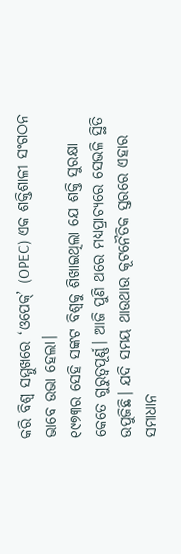କରି ବିଶ୍ୱ ସମ୍ମୁଖରେ ‘ଓପେକ୍’ (OPEC) ଏକ ଶକ୍ତିଶାଳୀ ସଂଗଠନ ଭାବେ ଉଭା ହେଲା।
୧୯୭୩ର ସେହି ସଙ୍କଟ ବିଶ୍ୱକୁ ଶିଖାଇଥିଲା ଯେ ଶକ୍ତି ସୁରକ୍ଷା କେତେ ଗୁରୁତ୍ୱପୂର୍ଣ୍ଣ। ଆଜି ପୁଣି ଥରେ ମଧ୍ୟପ୍ରାଚ୍ୟରେ ସେଭଳି ସ୍ଥିତି ଉପୁଜିଛି। ଯଦି ସମୟ ଥାଉଥାଉ କୂଟନୈତିକ ସ୍ତରରେ ଏହାର ସମାଧାନ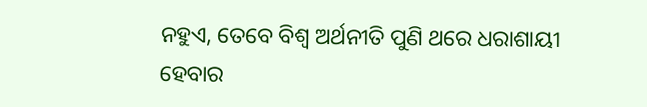ନହୁଏ, ତେବେ ବିଶ୍ୱ ଅର୍ଥନୀତି ପୁଣି ଥରେ ଧରାଶାୟୀ ହେବାର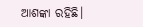ଆଶଙ୍କା ରହିଛି।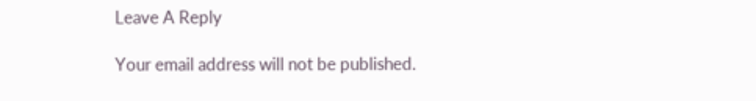Leave A Reply

Your email address will not be published.